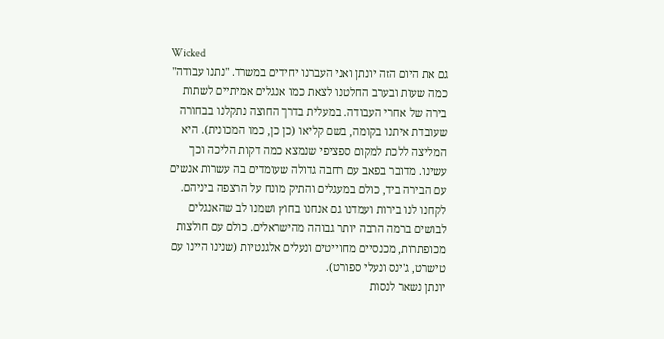Wicked
גם את היום הזה יונתן ואני העברנו יחידים במשרד. "נתנו עבודה" כמה שעות ובערב החלטנו לצאת כמו אנגלים אמיתיים לשתות בירה של אחרי העבודה. במעלית בדרך החוצה נתקלנו בבחורה שעובדת איתנו בקומה, בשם קליאו (כן כן, כמו המכונית). היא המליצה ללכת למקום ספציפי שנמצא כמה דקות הליכה וכך עשינו. מדובר בפאב עם רחבה גדולה שעומדים בה עשרות אנשים עם הבירה ביד, כולם במעגלים והתיק מונח על הרצפה ביניהם. לקחנו לנו בירות ועמדנו גם אנחנו בחוץ ושמנו לב שהאנגלים לבושים ברמה הרבה יותר גבוהה מהישראלים. כולם עם חולצות מכופתרות, מכנסיים מחוייטים ונעלים אלגנטיות (שנינו היינו עם טישרט, ג'ינס ונעלי ספורט).
יונתן נשאר לנסות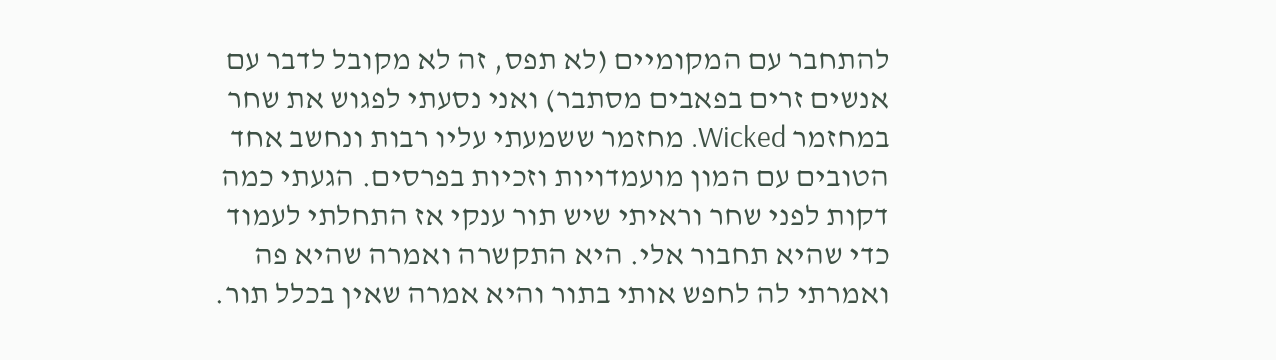להתחבר עם המקומיים (לא תפס, זה לא מקובל לדבר עם אנשים זרים בפאבים מסתבר) ואני נסעתי לפגוש את שחר במחזמר Wicked. מחזמר ששמעתי עליו רבות ונחשב אחד הטובים עם המון מועמדויות וזכיות בפרסים. הגעתי כמה דקות לפני שחר וראיתי שיש תור ענקי אז התחלתי לעמוד כדי שהיא תחבור אלי. היא התקשרה ואמרה שהיא פה ואמרתי לה לחפש אותי בתור והיא אמרה שאין בכלל תור.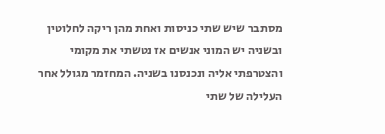מסתבר שיש שתי כניסות ואחת מהן ריקה לחלוטין ובשניה יש המוני אנשים אז נטשתי את מקומי והצטרפתי אליה ונכנסנו בשניה. המחזמר מגולל אחר העלילה של שתי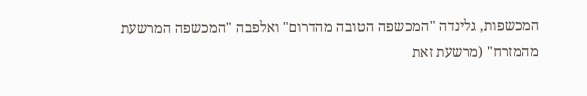המכשפות, גלינדה "המכשפה הטובה מהדרום" ואלפבה "המכשפה המרשעת מהמזרח" (מרשעת זאת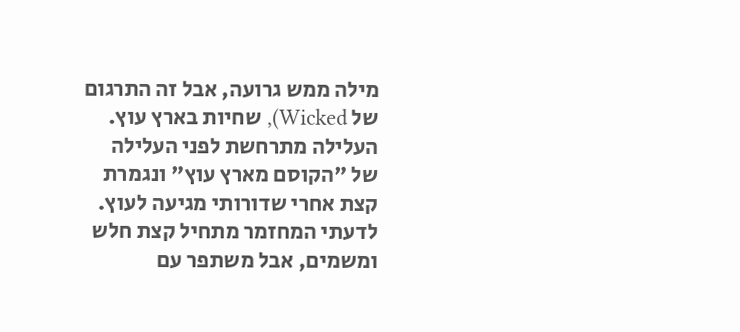מילה ממש גרועה, אבל זה התרגום של Wicked), שחיות בארץ עוץ. העלילה מתרחשת לפני העלילה של "הקוסם מארץ עוץ" ונגמרת קצת אחרי שדורותי מגיעה לעוץ. לדעתי המחזמר מתחיל קצת חלש ומשמים, אבל משתפר עם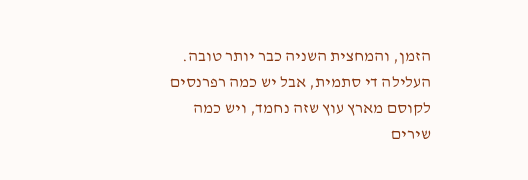הזמן, והמחצית השניה כבר יותר טובה. העלילה די סתמית, אבל יש כמה רפרנסים לקוסם מארץ עוץ שזה נחמד, ויש כמה שירים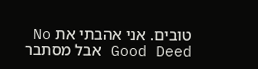טובים. אני אהבתי את No Good Deed אבל מסתבר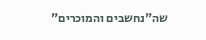שה"נחשבים והמוכרים"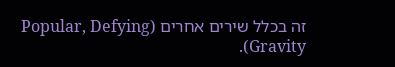זה בכלל שירים אחרים (Popular, Defying Gravity).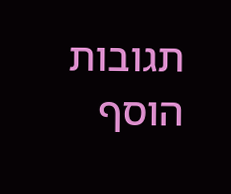תגובות
הוסף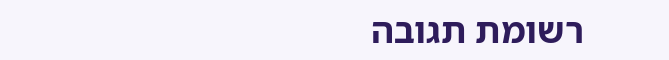רשומת תגובה